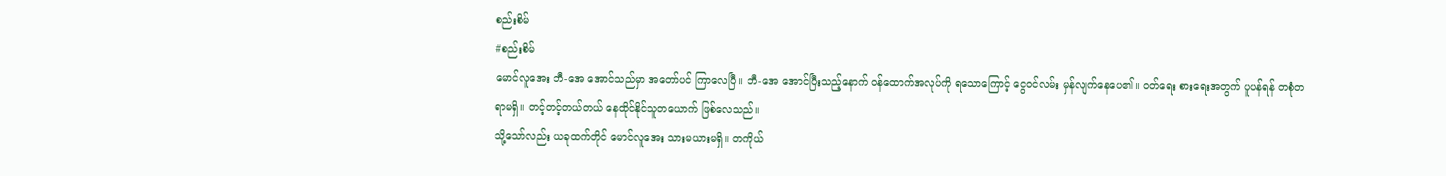စည်းစိမ်
#စည်းစိမ်
မောင်လူအေး ဘီ-အေ အောင်သည်မှာ အတော်ပင် ကြာလေပြီ။ ဘီ-အေ အောင်ပြီးသည့်နောက် ဝန်ထောက်အလုပ်ကို ရသောကြောင့် ငွေဝင်လမ်း မှန်လျက်နေပေ၏။ ဝတ်ရေး စားရေးအတွက် ပူပန်ရန် တစုံတရာမရှိ။ တင့်တင့်တယ်တယ် နေထိုင်နိုင်သူတယောက် ဖြစ်လေသည်။
သို့သော်လည်း ယခုထက်တိုင် မောင်လူအေး သားမယားမရှိ။ တကိုယ်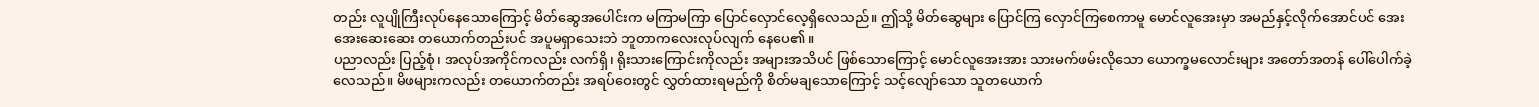တည်း လူပျိုကြီးလုပ်နေသောကြောင့် မိတ်ဆွေအပေါင်းက မကြာမကြာ ပြောင်လှောင်လေ့ရှိလေသည်။ ဤသို့ မိတ်ဆွေများ ပြောင်ကြ လှောင်ကြစေကာမူ မောင်လူအေးမှာ အမည်နှင့်လိုက်အောင်ပင် အေးအေးဆေးဆေး တယောက်တည်းပင် အပူမရှာသေးဘဲ ဘူတာကလေးလုပ်လျက် နေပေ၏။
ပညာလည်း ပြည့်စုံ၊ အလုပ်အကိုင်ကလည်း လက်ရှိ၊ ရိုးသားကြောင်းကိုလည်း အများအသိပင် ဖြစ်သောကြောင့် မောင်လူအေးအား သားမက်ဖမ်းလိုသော ယောက္ခမလောင်းများ အတော်အတန် ပေါ်ပေါက်ခဲ့လေသည်။ မိဖများကလည်း တယောက်တည်း အရပ်ဝေးတွင် လွှတ်ထားရမည်ကို စိတ်မချသောကြောင့် သင့်လျော်သော သူတယောက်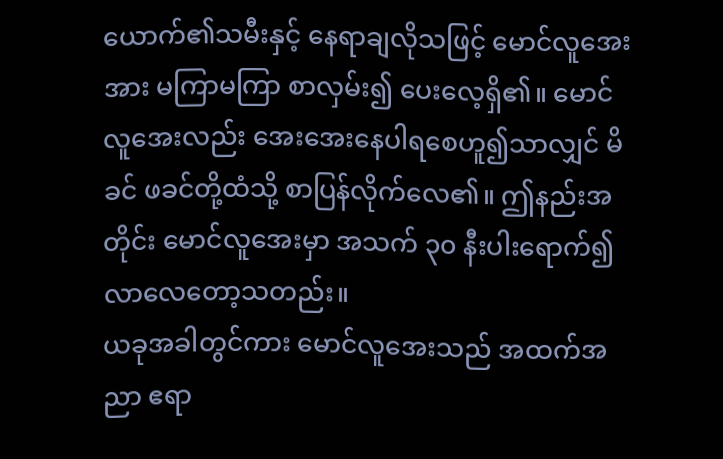ယောက်၏သမီးနှင့် နေရာချလိုသဖြင့် မောင်လူအေးအား မကြာမကြာ စာလှမ်း၍ ပေးလေ့ရှိ၏။ မောင်လူအေးလည်း အေးအေးနေပါရစေဟူ၍သာလျှင် မိခင် ဖခင်တို့ထံသို့ စာပြန်လိုက်လေ၏။ ဤနည်းအတိုင်း မောင်လူအေးမှာ အသက် ၃၀ နီးပါးရောက်၍လာလေတော့သတည်း။
ယခုအခါတွင်ကား မောင်လူအေးသည် အထက်အညာ ဧရာ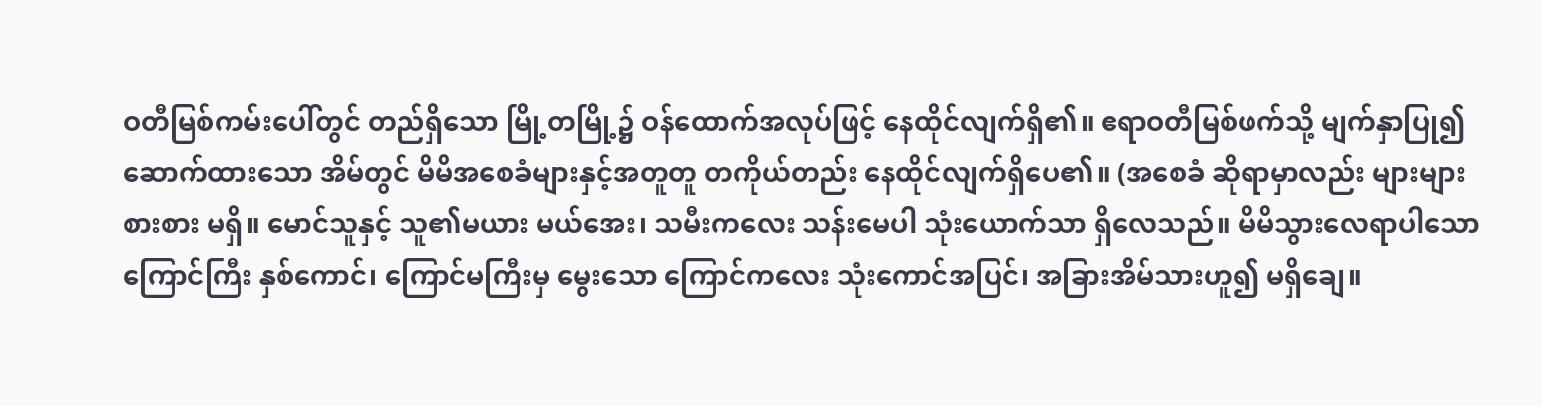ဝတီမြစ်ကမ်းပေါ်တွင် တည်ရှိသော မြို့တမြို့၌ ဝန်ထောက်အလုပ်ဖြင့် နေထိုင်လျက်ရှိ၏။ ဧရာဝတီမြစ်ဖက်သို့ မျက်နှာပြု၍ ဆောက်ထားသော အိမ်တွင် မိမိအစေခံများနှင့်အတူတူ တကိုယ်တည်း နေထိုင်လျက်ရှိပေ၏။ (အစေခံ ဆိုရာမှာလည်း များများစားစား မရှိ။ မောင်သူနှင့် သူ၏မယား မယ်အေး၊ သမီးကလေး သန်းမေပါ သုံးယောက်သာ ရှိလေသည်။ မိမိသွားလေရာပါသော ကြောင်ကြီး နှစ်ကောင်၊ ကြောင်မကြီးမှ မွေးသော ကြောင်ကလေး သုံးကောင်အပြင်၊ အခြားအိမ်သားဟူ၍ မရှိချေ။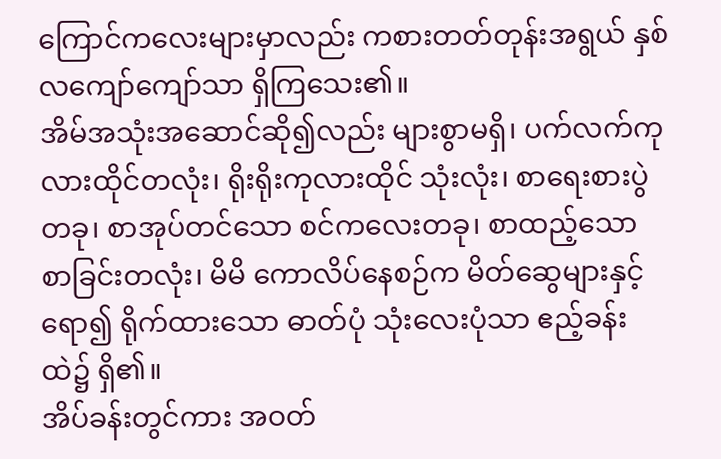ကြောင်ကလေးများမှာလည်း ကစားတတ်တုန်းအရွယ် နှစ်လကျော်ကျော်သာ ရှိကြသေး၏။
အိမ်အသုံးအဆောင်ဆို၍လည်း များစွာမရှိ၊ ပက်လက်ကုလားထိုင်တလုံး၊ ရိုးရိုးကုလားထိုင် သုံးလုံး၊ စာရေးစားပွဲတခု၊ စာအုပ်တင်သော စင်ကလေးတခု၊ စာထည့်သော စာခြင်းတလုံး၊ မိမိ ကောလိပ်နေစဉ်က မိတ်ဆွေများနှင့် ရော၍ ရိုက်ထားသော ဓာတ်ပုံ သုံးလေးပုံသာ ဧည့်ခန်းထဲ၌ ရှိ၏။
အိပ်ခန်းတွင်ကား အဝတ်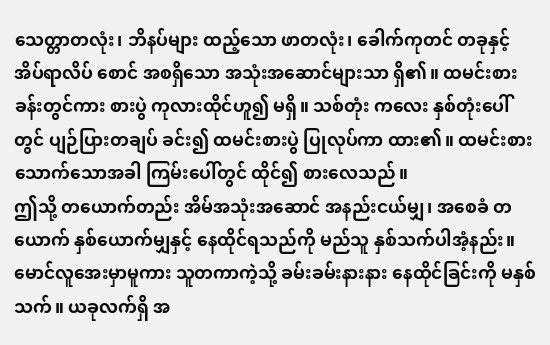သေတ္တာတလုံး၊ ဘိနပ်များ ထည့်သော ဖာတလုံး၊ ခေါက်ကုတင် တခုနှင့် အိပ်ရာလိပ် စောင် အစရှိသော အသုံးအဆောင်များသာ ရှိ၏။ ထမင်းစားခန်းတွင်ကား စားပွဲ ကုလားထိုင်ဟူ၍ မရှိ။ သစ်တုံး ကလေး နှစ်တုံးပေါ်တွင် ပျဉ်ပြားတချပ် ခင်း၍ ထမင်းစားပွဲ ပြုလုပ်ကာ ထား၏။ ထမင်းစားသောက်သောအခါ ကြမ်းပေါ်တွင် ထိုင်၍ စားလေသည်။
ဤသို့ တယောက်တည်း အိမ်အသုံးအဆောင် အနည်းငယ်မျှ၊ အစေခံ တယောက် နှစ်ယောက်မျှနှင့် နေထိုင်ရသည်ကို မည်သူ နှစ်သက်ပါအံ့နည်း။ မောင်လူအေးမှာမူကား သူတကာကဲ့သို့ ခမ်းခမ်းနားနား နေထိုင်ခြင်းကို မနှစ်သက်။ ယခုလက်ရှိ အ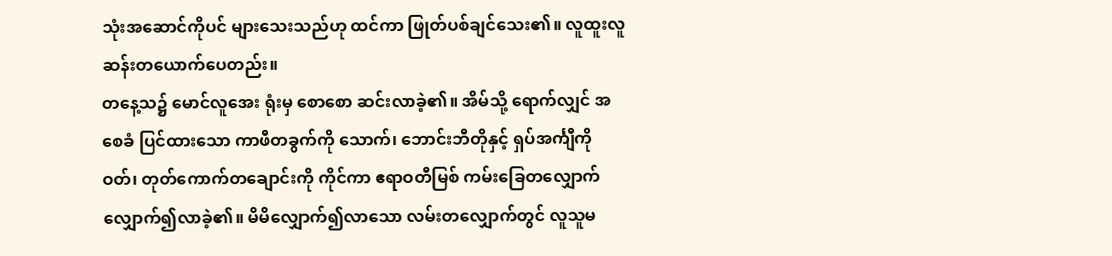သုံးအဆောင်ကိုပင် များသေးသည်ဟု ထင်ကာ ဖြုတ်ပစ်ချင်သေး၏။ လူထူးလူဆန်းတယောက်ပေတည်း။
တနေ့သ၌ မောင်လူအေး ရုံးမှ စောစော ဆင်းလာခဲ့၏။ အိမ်သို့ ရောက်လျှင် အစေခံ ပြင်ထားသော ကာဖီတခွက်ကို သောက်၊ ဘောင်းဘီတိုနှင့် ရှပ်အင်္ကျီကို ဝတ်၊ တုတ်ကောက်တချောင်းကို ကိုင်ကာ ဧရာဝတီမြစ် ကမ်းခြေတလျှောက် လျှောက်၍လာခဲ့၏။ မိမိလျှောက်၍လာသော လမ်းတလျှောက်တွင် လူသူမ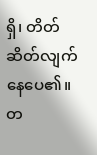ရှိ၊ တိတ်ဆိတ်လျက်နေပေ၏။ တ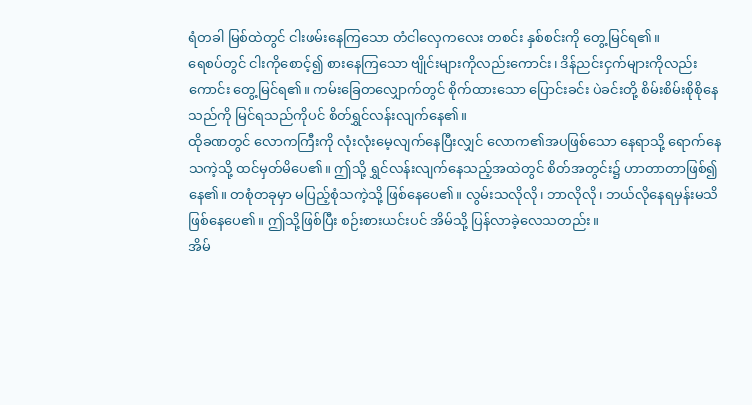ရံတခါ မြစ်ထဲတွင် ငါးဖမ်းနေကြသော တံငါလှေကလေး တစင်း နှစ်စင်းကို တွေ့မြင်ရ၏။
ရေစပ်တွင် ငါးကိုစောင့်၍ စားနေကြသော ဗျိုင်းများကိုလည်းကောင်း၊ ဒိန်ညင်းငှက်များကိုလည်းကောင်း တွေ့မြင်ရ၏။ ကမ်းခြေတလျှောက်တွင် စိုက်ထားသော ပြောင်းခင်း ပဲခင်းတို့ စိမ်းစိမ်းစိုစိုနေသည်ကို မြင်ရသည်ကိုပင် စိတ်ရွှင်လန်းလျက်နေ၏။
ထိုခဏတွင် လောကကြီးကို လုံးလုံးမေ့လျက်နေပြီးလျှင် လောက၏အပဖြစ်သော နေရာသို့ ရောက်နေသကဲ့သို့ ထင်မှတ်မိပေ၏။ ဤသို့ ရွှင်လန်းလျက်နေသည့်အထဲတွင် စိတ်အတွင်း၌ ဟာတာတာဖြစ်၍နေ၏။ တစုံတခုမှာ မပြည့်စုံသကဲ့သို့ ဖြစ်နေပေ၏။ လွမ်းသလိုလို၊ ဘာလိုလို၊ ဘယ်လိုနေရမှန်းမသိ ဖြစ်နေပေ၏။ ဤသို့ဖြစ်ပြီး စဉ်းစားယင်းပင် အိမ်သို့ ပြန်လာခဲ့လေသတည်း။
အိမ်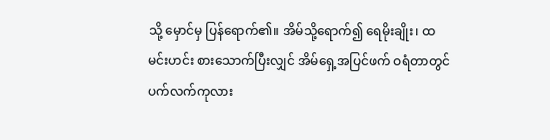သို့ မှောင်မှ ပြန်ရောက်၏။ အိမ်သို့ရောက်၍ ရေမိုးချိုး၊ ထမင်းဟင်း စားသောက်ပြီးလျှင် အိမ်ရှေ့အပြင်ဖက် ဝရံတာတွင် ပက်လက်ကုလား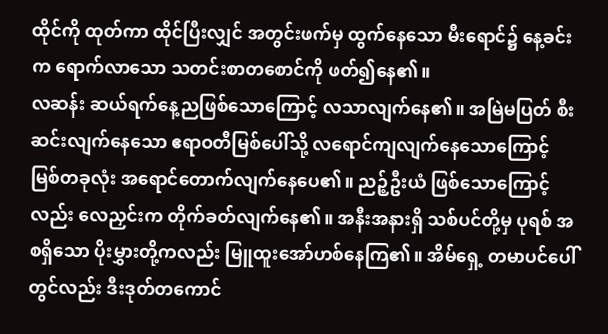ထိုင်ကို ထုတ်ကာ ထိုင်ပြီးလျှင် အတွင်းဖက်မှ ထွက်နေသော မီးရောင်၌ နေ့ခင်းက ရောက်လာသော သတင်းစာတစောင်ကို ဖတ်၍နေ၏။
လဆန်း ဆယ်ရက်နေ့ညဖြစ်သောကြောင့် လသာလျက်နေ၏။ အမြဲမပြတ် စီးဆင်းလျက်နေသော ဧရာဝတီမြစ်ပေါ်သို့ လရောင်ကျလျက်နေသောကြောင့် မြစ်တခုလုံး အရောင်တောက်လျက်နေပေ၏။ ညဉ့်ဦးယံ ဖြစ်သောကြောင့်လည်း လေညှင်းက တိုက်ခတ်လျက်နေ၏။ အနီးအနားရှိ သစ်ပင်တို့မှ ပုရစ် အစရှိသော ပိုးမွှားတို့ကလည်း မြူထူးအော်ဟစ်နေကြ၏။ အိမ်ရှေ့ တမာပင်ပေါ်တွင်လည်း ဒီးဒုတ်တကောင်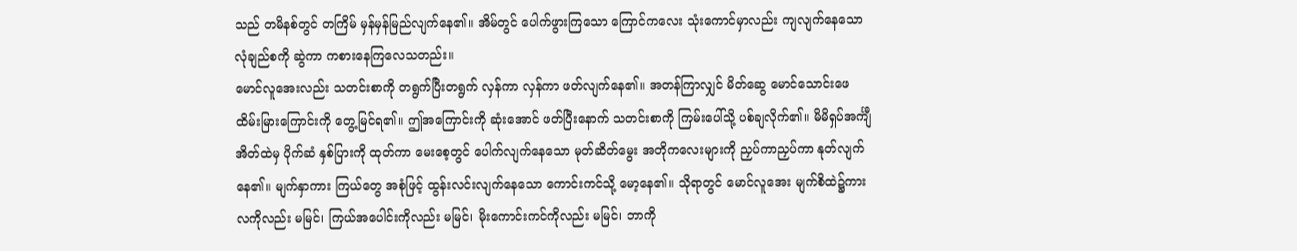သည် တမိနစ်တွင် တကြိမ် မှန်မှန်မြည်လျက်နေ၏။ အိမ်တွင် ပေါက်ဖွားကြသော ကြောင်ကလေး သုံးကောင်မှာလည်း ကျလျက်နေသော လုံချည်စကို ဆွဲကာ ကစားနေကြလေသတည်း။
မောင်လူအေးလည်း သတင်းစာကို တရွက်ပြီးတရွက် လှန်ကာ လှန်ကာ ဖတ်လျက်နေ၏။ အတန်ကြာလျှင် မိတ်ဆွေ မောင်သောင်းဖေ ထိမ်းမြားကြောင်းကို တွေ့မြင်ရ၏။ ဤအကြောင်းကို ဆုံးအောင် ဖတ်ပြီးနောက် သတင်းစာကို ကြမ်းပေါ်သို့ ပစ်ချလိုက်၏။ မိမိရှပ်အင်္ကျီအိတ်ထဲမှ ပိုက်ဆံ နှစ်ပြားကို ထုတ်ကာ မေးစေ့တွင် ပေါက်လျက်နေသော မုတ်ဆိတ်မွေး အတိုကလေးများကို ညှပ်ကာညှပ်ကာ နုတ်လျက်နေ၏။ မျက်နှာကား ကြယ်တွေ အစုံဖြင့် ထွန်းလင်းလျက်နေသော ကောင်းကင်သို့ မော့နေ၏။ သိုရာတွင် မောင်လူအေး မျက်စိထဲ၌ကား လကိုလည်း မမြင်၊ ကြယ်အပေါင်းကိုလည်း မမြင်၊ မိုးကောင်းကင်ကိုလည်း မမြင်၊ ဘာကို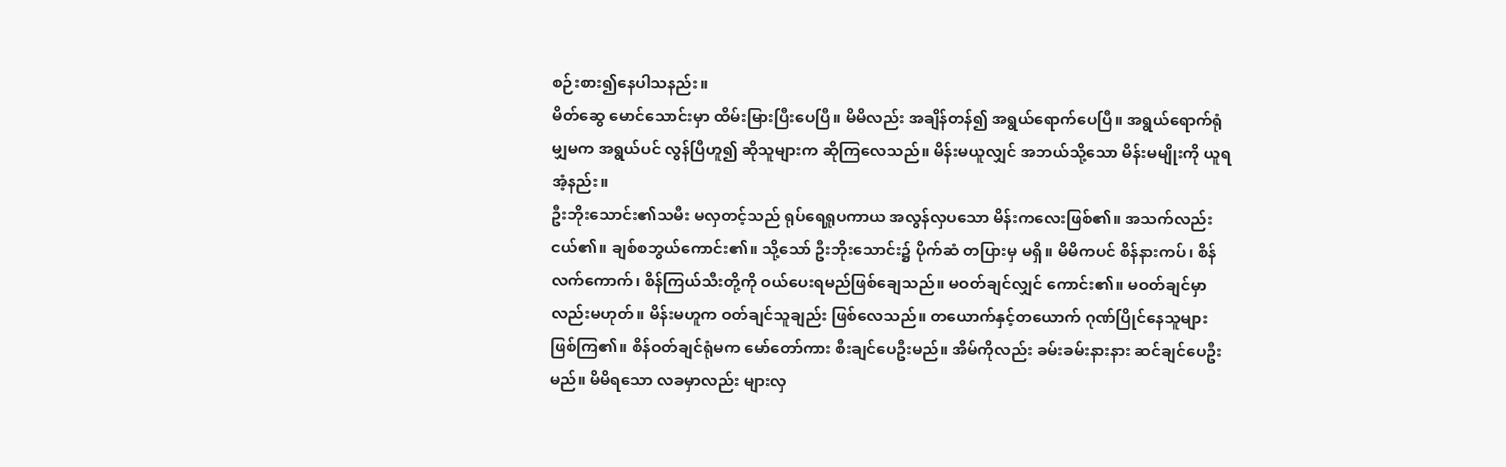စဉ်းစား၍နေပါသနည်း။
မိတ်ဆွေ မောင်သောင်းမှာ ထိမ်းမြားပြီးပေပြီ။ မိမိလည်း အချိန်တန်၍ အရွယ်ရောက်ပေပြီ။ အရွယ်ရောက်ရုံမျှမက အရွယ်ပင် လွန်ပြီဟူ၍ ဆိုသူများက ဆိုကြလေသည်။ မိန်းမယူလျှင် အဘယ်သို့သော မိန်းမမျိုးကို ယူရအံ့နည်း။
ဦးဘိုးသောင်း၏သမီး မလှတင့်သည် ရုပ်ရေရူပကာယ အလွန်လှပသော မိန်းကလေးဖြစ်၏။ အသက်လည်း ငယ်၏။ ချစ်စဘွယ်ကောင်း၏။ သို့သော် ဦးဘိုးသောင်း၌ ပိုက်ဆံ တပြားမှ မရှိ။ မိမိကပင် စိန်နားကပ်၊ စိန်လက်ကောက်၊ စိန်ကြယ်သီးတို့ကို ဝယ်ပေးရမည်ဖြစ်ချေသည်။ မဝတ်ချင်လျှင် ကောင်း၏။ မဝတ်ချင်မှာလည်းမဟုတ်။ မိန်းမဟူက ဝတ်ချင်သူချည်း ဖြစ်လေသည်။ တယောက်နှင့်တယောက် ဂုဏ်ပြိုင်နေသူများ ဖြစ်ကြ၏။ စိန်ဝတ်ချင်ရုံမက မော်တော်ကား စီးချင်ပေဦးမည်။ အိမ်ကိုလည်း ခမ်းခမ်းနားနား ဆင်ချင်ပေဦးမည်။ မိမိရသော လခမှာလည်း များလှ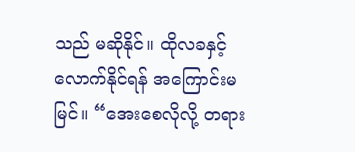သည် မဆိုနိုင်။ ထိုလခနှင့် လောက်နိုင်ရန် အကြောင်းမမြင်။ “အေးစေလိုလို့ တရား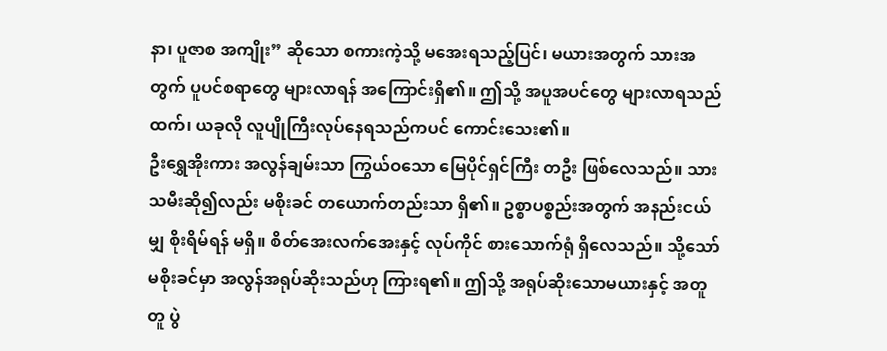နာ၊ ပူဇာစ အကျိုး” ဆိုသော စကားကဲ့သို့ မအေးရသည့်ပြင်၊ မယားအတွက် သားအတွက် ပူပင်စရာတွေ များလာရန် အကြောင်းရှိ၏။ ဤသို့ အပူအပင်တွေ များလာရသည်ထက်၊ ယခုလို လူပျိုကြီးလုပ်နေရသည်ကပင် ကောင်းသေး၏။
ဦးရွှေအိုးကား အလွန်ချမ်းသာ ကြွယ်ဝသော မြေပိုင်ရှင်ကြီး တဦး ဖြစ်လေသည်။ သားသမီးဆို၍လည်း မစိုးခင် တယောက်တည်းသာ ရှိ၏။ ဥစ္စာပစ္စည်းအတွက် အနည်းငယ်မျှ စိုးရိမ်ရန် မရှိ။ စိတ်အေးလက်အေးနှင့် လုပ်ကိုင် စားသောက်ရုံ ရှိလေသည်။ သို့သော် မစိုးခင်မှာ အလွန်အရုပ်ဆိုးသည်ဟု ကြားရ၏။ ဤသို့ အရုပ်ဆိုးသောမယားနှင့် အတူတူ ပွဲ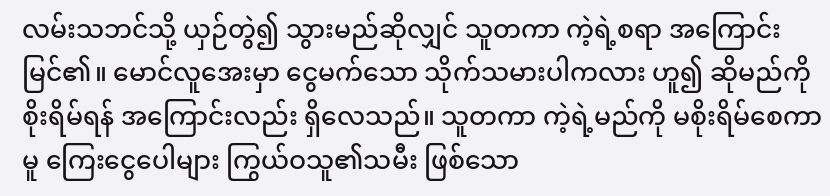လမ်းသဘင်သို့ ယှဉ်တွဲ၍ သွားမည်ဆိုလျှင် သူတကာ ကဲ့ရဲ့စရာ အကြောင်းမြင်၏။ မောင်လူအေးမှာ ငွေမက်သော သိုက်သမားပါကလား ဟူ၍ ဆိုမည်ကို စိုးရိမ်ရန် အကြောင်းလည်း ရှိလေသည်။ သူတကာ ကဲ့ရဲ့မည်ကို မစိုးရိမ်စေကာမူ ကြေးငွေပေါများ ကြွယ်ဝသူ၏သမီး ဖြစ်သော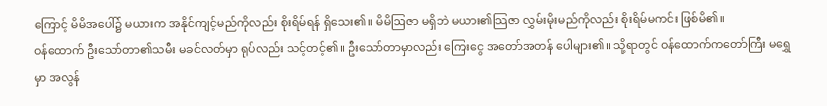ကြောင့် မိမိအပေါ်၌ မယားက အနိုင်ကျင့်မည်ကိုလည်း စိုးရိမ်ရန် ရှိသေး၏။ မိမိဩဇာ မရှိဘဲ မယား၏သြဇာ လွှမ်းမိုးမည်ကိုလည်း စိုးရိမ်မကင်း ဖြစ်မိ၏။
ဝန်ထောက် ဦးသော်တာ၏သမီး မခင်လတ်မှာ ရုပ်လည်း သင့်တင့်၏။ ဦးသော်တာမှာလည်း ကြေးငွေ အတော်အတန် ပေါများ၏။ သို့ရာတွင် ဝန်ထောက်ကတော်ကြီး မရွှေမှာ အလွန်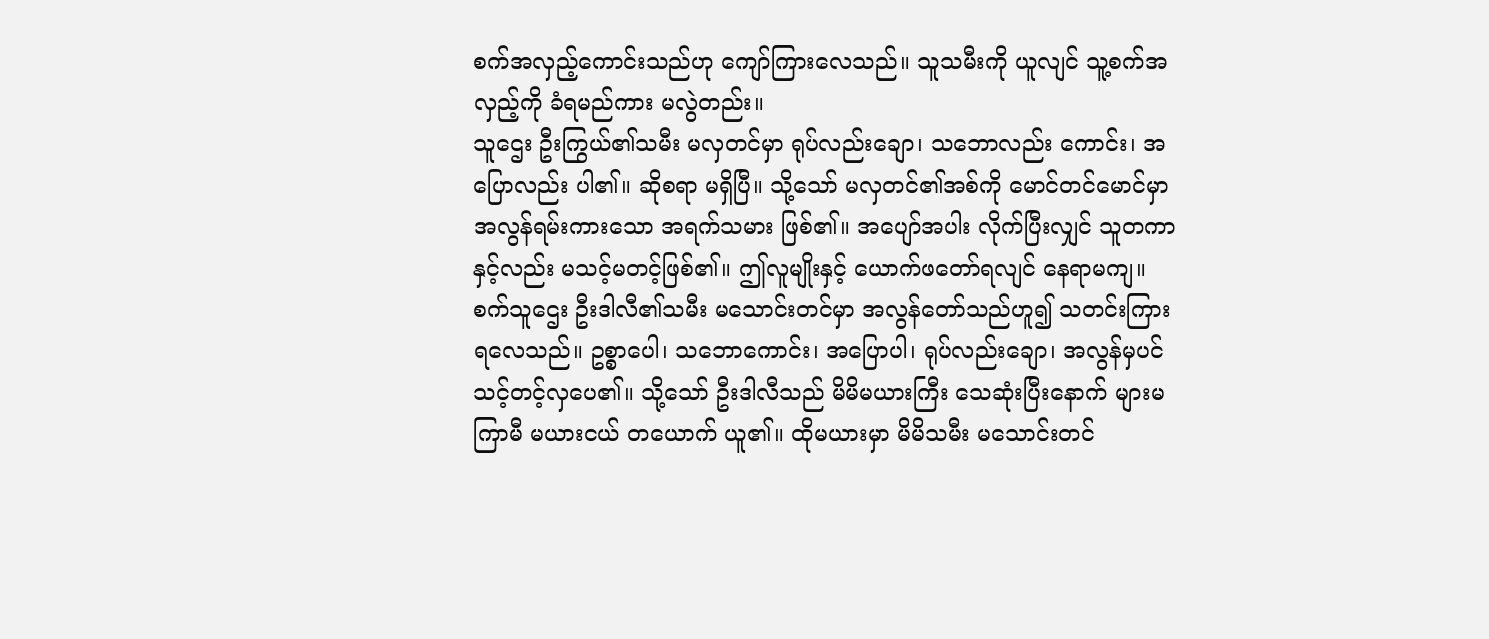စက်အလှည့်ကောင်းသည်ဟု ကျော်ကြားလေသည်။ သူသမီးကို ယူလျင် သူ့စက်အလှည့်ကို ခံရမည်ကား မလွဲတည်း။
သူဌေး ဦးကြွယ်၏သမီး မလှတင်မှာ ရုပ်လည်းချော၊ သဘောလည်း ကောင်း၊ အပြောလည်း ပါ၏။ ဆိုစရာ မရှိပြီ။ သို့သော် မလှတင်၏အစ်ကို မောင်တင်မောင်မှာ အလွန်ရမ်းကားသော အရက်သမား ဖြစ်၏။ အပျော်အပါး လိုက်ပြီးလျှင် သူတကာနှင့်လည်း မသင့်မတင့်ဖြစ်၏။ ဤလူမျိုးနှင့် ယောက်ဖတော်ရလျင် နေရာမကျ။
စက်သူဌေး ဦးဒါလီ၏သမီး မသောင်းတင်မှာ အလွန်တော်သည်ဟူ၍ သတင်းကြားရလေသည်။ ဥစ္စာပေါ၊ သဘောကောင်း၊ အပြောပါ၊ ရုပ်လည်းချော၊ အလွန်မှပင် သင့်တင့်လှပေ၏။ သို့သော် ဦးဒါလီသည် မိမိမယားကြီး သေဆုံးပြီးနောက် များမကြာမီ မယားငယ် တယောက် ယူ၏။ ထိုမယားမှာ မိမိသမီး မသောင်းတင်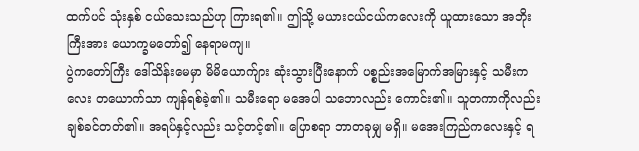ထက်ပင် သုံးနှစ် ငယ်သေးသည်ဟု ကြားရ၏။ ဤသို့ မယားငယ်ငယ်ကလေးကို ယူထားသော အဘိုးကြီးအား ယောက္ခမတော်၍ နေရာမကျ။
ပွဲကတော်ကြီး ဒေါ်သိန်းမေမှာ မိမိယောက်ျား ဆုံးသွားပြီးနောက် ပစ္စည်းအမြောက်အမြားနှင့် သမီးကလေး တယောက်သာ ကျန်ရစ်ခဲ့၏။ သမီးရော မအေပါ သဘောလည်း ကောင်း၏။ သူတကာကိုလည်း ချစ်ခင်တတ်၏။ အရပ်နှင့်လည်း သင့်တင့်၏။ ပြောစရာ ဘာတခုမျှ မရှိ။ မအေးကြည်ကလေးနှင့် ရ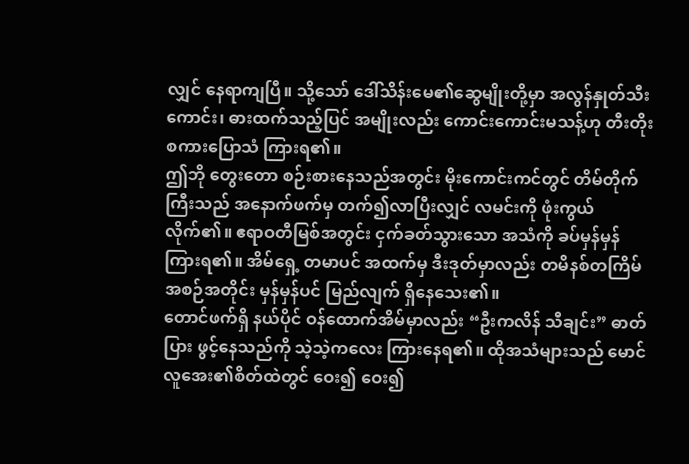လျှင် နေရာကျပြီ။ သို့သော် ဒေါ်သိန်းမေ၏ဆွေမျိုးတို့မှာ အလွန်နှုတ်သီးကောင်း၊ ဓားထက်သည့်ပြင် အမျိုးလည်း ကောင်းကောင်းမသန့်ဟု တီးတိုးစကားပြောသံ ကြားရ၏။
ဤဘို တွေးတော စဉ်းစားနေသည်အတွင်း မိုးကောင်းကင်တွင် တိမ်တိုက်ကြီးသည် အနောက်ဖက်မှ တက်၍လာပြီးလျှင် လမင်းကို ဖုံးကွယ်လိုက်၏။ ဧရာဝတီမြစ်အတွင်း ငှက်ခတ်သွားသော အသံကို ခပ်မှန်မှန် ကြားရ၏။ အိမ်ရှေ့ တမာပင် အထက်မှ ဒီးဒုတ်မှာလည်း တမိနစ်တကြိမ် အစဉ်အတိုင်း မှန်မှန်ပင် မြည်လျက် ရှိနေသေး၏။
တောင်ဖက်ရှိ နယ်ပိုင် ဝန်ထောက်အိမ်မှာလည်း “ဦးကလိန် သီချင်း” ဓာတ်ပြား ဖွင့်နေသည်ကို သဲ့သဲ့ကလေး ကြားနေရ၏။ ထိုအသံများသည် မောင်လူအေး၏စိတ်ထဲတွင် ဝေး၍ ဝေး၍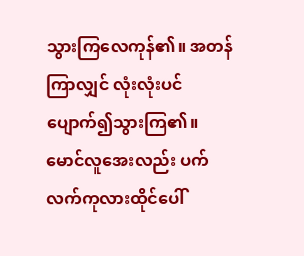သွားကြလေကုန်၏။ အတန်ကြာလျှင် လုံးလုံးပင် ပျောက်၍သွားကြ၏။ မောင်လူအေးလည်း ပက်လက်ကုလားထိုင်ပေါ်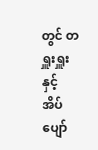တွင် တရှူးရှူးနှင့် အိပ်ပျော်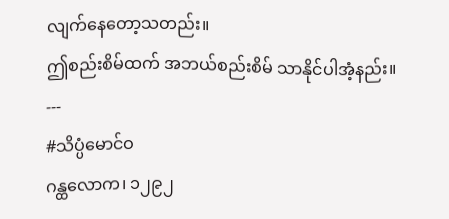လျက်နေတော့သတည်း။
ဤစည်းစိမ်ထက် အဘယ်စည်းစိမ် သာနိုင်ပါအံ့နည်း။
---
#သိပ္ပံမောင်ဝ
ဂန္ထလောက၊ ၁၂၉၂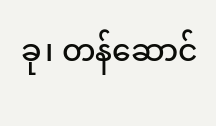ခု၊ တန်ဆောင်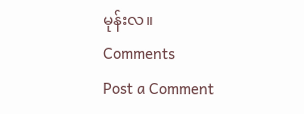မုန်းလ။
Comments
Post a Comment